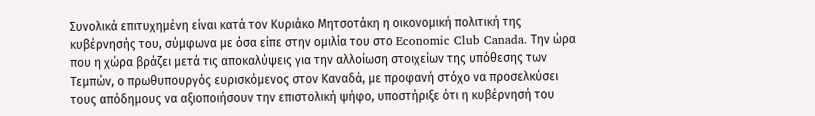Συνολικά επιτυχημένη είναι κατά τον Κυριάκο Μητσοτάκη η οικονομική πολιτική της κυβέρνησής του, σύμφωνα με όσα είπε στην ομιλία του στο Economic Club Canada. Την ώρα που η χώρα βράζει μετά τις αποκαλύψεις για την αλλοίωση στοιχείων της υπόθεσης των Τεμπών, ο πρωθυπουργός ευρισκόμενος στον Καναδά, με προφανή στόχο να προσελκύσει τους απόδημους να αξιοποιήσουν την επιστολική ψήφο, υποστήριξε ότι η κυβέρνησή του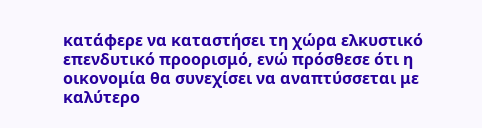κατάφερε να καταστήσει τη χώρα ελκυστικό επενδυτικό προορισμό, ενώ πρόσθεσε ότι η οικονομία θα συνεχίσει να αναπτύσσεται με καλύτερο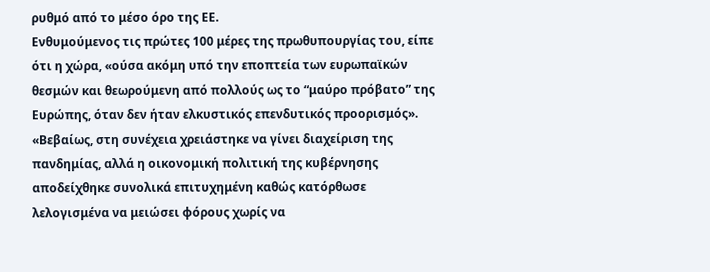ρυθμό από το μέσο όρο της ΕΕ.
Ενθυμούμενος τις πρώτες 100 μέρες της πρωθυπουργίας του, είπε ότι η χώρα, «ούσα ακόμη υπό την εποπτεία των ευρωπαϊκών θεσμών και θεωρούμενη από πολλούς ως το “μαύρο πρόβατο” της Ευρώπης, όταν δεν ήταν ελκυστικός επενδυτικός προορισμός».
«Βεβαίως, στη συνέχεια χρειάστηκε να γίνει διαχείριση της πανδημίας, αλλά η οικονομική πολιτική της κυβέρνησης αποδείχθηκε συνολικά επιτυχημένη καθώς κατόρθωσε λελογισμένα να μειώσει φόρους χωρίς να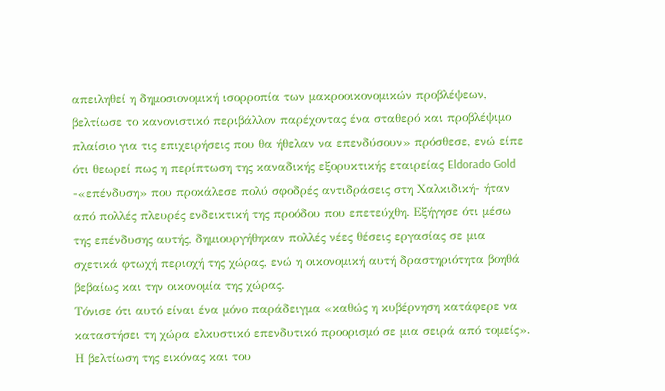απειληθεί η δημοσιονομική ισορροπία των μακροοικονομικών προβλέψεων, βελτίωσε το κανονιστικό περιβάλλον παρέχοντας ένα σταθερό και προβλέψιμο πλαίσιο για τις επιχειρήσεις που θα ήθελαν να επενδύσουν» πρόσθεσε, ενώ είπε ότι θεωρεί πως η περίπτωση της καναδικής εξορυκτικής εταιρείας Eldorado Gold -«επένδυση» που προκάλεσε πολύ σφοδρές αντιδράσεις στη Χαλκιδική- ήταν από πολλές πλευρές ενδεικτική της προόδου που επετεύχθη. Εξήγησε ότι μέσω της επένδυσης αυτής, δημιουργήθηκαν πολλές νέες θέσεις εργασίας σε μια σχετικά φτωχή περιοχή της χώρας, ενώ η οικονομική αυτή δραστηριότητα βοηθά βεβαίως και την οικονομία της χώρας.
Τόνισε ότι αυτό είναι ένα μόνο παράδειγμα «καθώς η κυβέρνηση κατάφερε να καταστήσει τη χώρα ελκυστικό επενδυτικό προορισμό σε μια σειρά από τομείς».
Η βελτίωση της εικόνας και του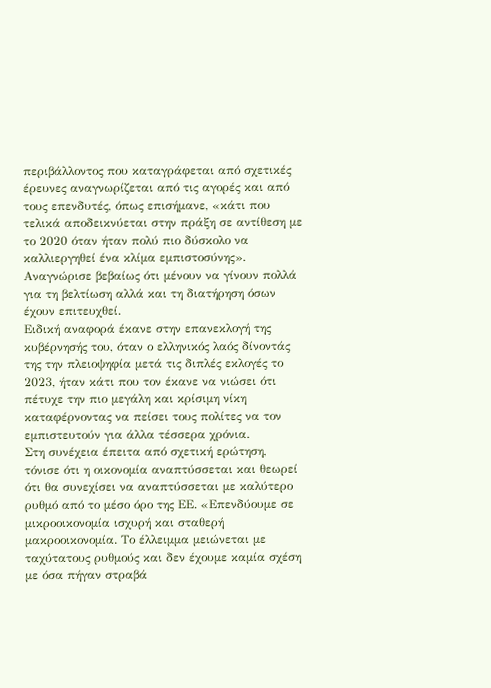περιβάλλοντος που καταγράφεται από σχετικές έρευνες αναγνωρίζεται από τις αγορές και από τους επενδυτές, όπως επισήμανε, «κάτι που τελικά αποδεικνύεται στην πράξη σε αντίθεση με το 2020 όταν ήταν πολύ πιο δύσκολο να καλλιεργηθεί ένα κλίμα εμπιστοσύνης». Αναγνώρισε βεβαίως ότι μένουν να γίνουν πολλά για τη βελτίωση αλλά και τη διατήρηση όσων έχουν επιτευχθεί.
Ειδική αναφορά έκανε στην επανεκλογή της κυβέρνησής του, όταν ο ελληνικός λαός δίνοντάς της την πλειοψηφία μετά τις διπλές εκλογές το 2023, ήταν κάτι που τον έκανε να νιώσει ότι πέτυχε την πιο μεγάλη και κρίσιμη νίκη καταφέρνοντας να πείσει τους πολίτες να τον εμπιστευτούν για άλλα τέσσερα χρόνια.
Στη συνέχεια έπειτα από σχετική ερώτηση, τόνισε ότι η οικονομία αναπτύσσεται και θεωρεί ότι θα συνεχίσει να αναπτύσσεται με καλύτερο ρυθμό από το μέσο όρο της ΕΕ. «Επενδύουμε σε μικροοικονομία ισχυρή και σταθερή μακροοικονομία. Το έλλειμμα μειώνεται με ταχύτατους ρυθμούς και δεν έχουμε καμία σχέση με όσα πήγαν στραβά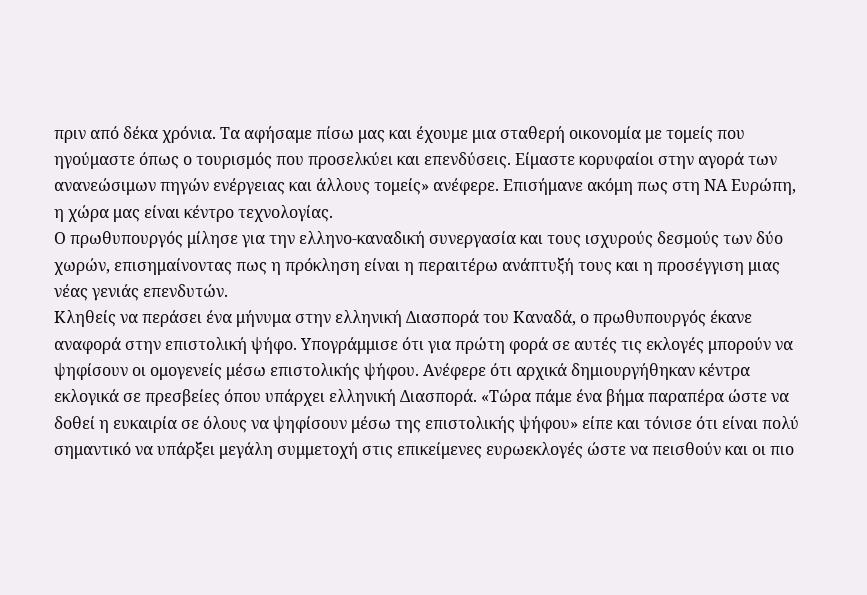πριν από δέκα χρόνια. Τα αφήσαμε πίσω μας και έχουμε μια σταθερή οικονομία με τομείς που ηγούμαστε όπως ο τουρισμός που προσελκύει και επενδύσεις. Είμαστε κορυφαίοι στην αγορά των ανανεώσιμων πηγών ενέργειας και άλλους τομείς» ανέφερε. Επισήμανε ακόμη πως στη ΝΑ Ευρώπη, η χώρα μας είναι κέντρο τεχνολογίας.
Ο πρωθυπουργός μίλησε για την ελληνο-καναδική συνεργασία και τους ισχυρούς δεσμούς των δύο χωρών, επισημαίνοντας πως η πρόκληση είναι η περαιτέρω ανάπτυξή τους και η προσέγγιση μιας νέας γενιάς επενδυτών.
Κληθείς να περάσει ένα μήνυμα στην ελληνική Διασπορά του Καναδά, ο πρωθυπουργός έκανε αναφορά στην επιστολική ψήφο. Υπογράμμισε ότι για πρώτη φορά σε αυτές τις εκλογές μπορούν να ψηφίσουν οι ομογενείς μέσω επιστολικής ψήφου. Ανέφερε ότι αρχικά δημιουργήθηκαν κέντρα εκλογικά σε πρεσβείες όπου υπάρχει ελληνική Διασπορά. «Τώρα πάμε ένα βήμα παραπέρα ώστε να δοθεί η ευκαιρία σε όλους να ψηφίσουν μέσω της επιστολικής ψήφου» είπε και τόνισε ότι είναι πολύ σημαντικό να υπάρξει μεγάλη συμμετοχή στις επικείμενες ευρωεκλογές ώστε να πεισθούν και οι πιο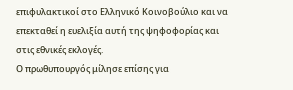επιφυλακτικοί στο Ελληνικό Κοινοβούλιο και να επεκταθεί η ευελιξία αυτή της ψηφοφορίας και στις εθνικές εκλογές.
Ο πρωθυπουργός μίλησε επίσης για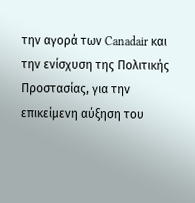την αγορά των Canadair και την ενίσχυση της Πολιτικής Προστασίας, για την επικείμενη αύξηση του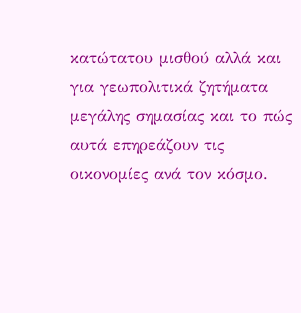κατώτατου μισθού αλλά και για γεωπολιτικά ζητήματα μεγάλης σημασίας και το πώς αυτά επηρεάζουν τις οικονομίες ανά τον κόσμο.